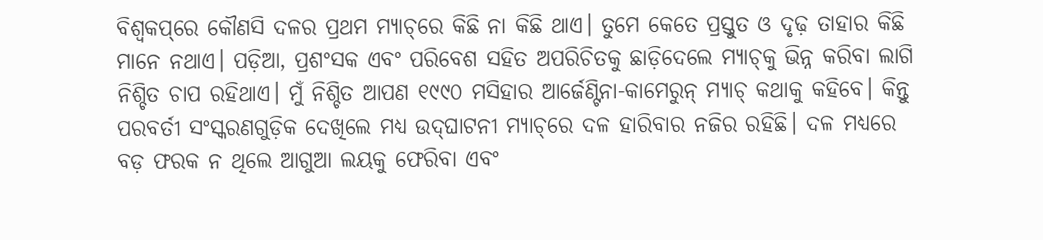ବିଶ୍ୱକପ୍‌ରେ କୌଣସି ଦଳର ପ୍ରଥମ ମ୍ୟାଚ୍‌ରେ କିଛି ନା କିଛି ଥାଏ। ତୁମେ କେତେ ପ୍ରସ୍ତୁତ ଓ ଦୃଢ଼ ତାହାର କିଛି ମାନେ ନଥାଏ। ପଡ଼ିଆ, ପ୍ରଶଂସକ ଏବଂ ପରିବେଶ ସହିତ ଅପରିଚିତକୁ ଛାଡ଼ିଦେଲେ ମ୍ୟାଚ୍‌କୁ ଭିନ୍ନ କରିବା ଲାଗି ନିଶ୍ଚିତ ଚାପ ରହିଥାଏ। ମୁଁ ନିଶ୍ଚିତ ଆପଣ ୧୯୯୦ ମସିହାର ଆର୍ଜେଣ୍ଟିନା-କାମେରୁନ୍‌ ମ୍ୟାଚ୍‌ କଥାକୁ କହିବେ। କିନ୍ତୁ ପରବର୍ତୀ ସଂସ୍କରଣଗୁଡ଼ିକ ଦେଖିଲେ ମଧ୍ୟ ଉଦ୍‌ଘାଟନୀ ମ୍ୟାଚ୍‌ରେ ଦଳ ହାରିବାର ନଜିର ରହିଛି। ଦଳ ମଧ୍ୟରେ ବଡ଼ ଫରକ ନ ଥିଲେ ଆଗୁଆ ଲୟକୁ ଫେରିବା ଏବଂ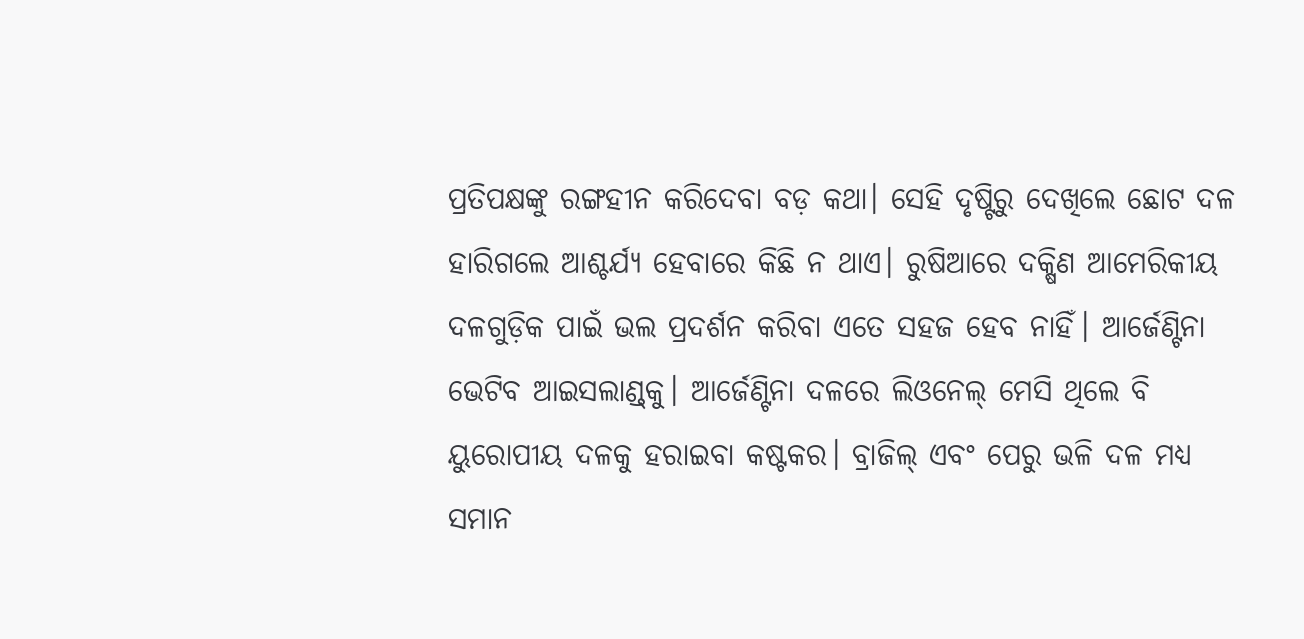ପ୍ରତିପକ୍ଷଙ୍କୁ ରଙ୍ଗହୀନ କରିଦେବା ବଡ଼ କଥା। ସେହି ଦୃଷ୍ଟିରୁ ଦେଖିଲେ ଛୋଟ ଦଳ ହାରିଗଲେ ଆଶ୍ଚର୍ଯ୍ୟ ହେବାରେ କିଛି ନ ଥାଏ। ରୁଷିଆରେ ଦକ୍ଷିଣ ଆମେରିକୀୟ ଦଳଗୁଡ଼ିକ ପାଇଁ ଭଲ ପ୍ରଦର୍ଶନ କରିବା ଏତେ ସହଜ ହେବ ନାହିଁ। ଆର୍ଜେଣ୍ଟିନା ଭେଟିବ ଆଇସଲାଣ୍ଡ୍‌କୁ। ଆର୍ଜେଣ୍ଟିନା ଦଳରେ ଲିଓନେଲ୍‌ ମେସି ଥିଲେ ବି ୟୁରୋପୀୟ ଦଳକୁ ହରାଇବା କଷ୍ଟକର। ବ୍ରାଜିଲ୍‌ ଏବଂ ପେରୁ ଭଳି ଦଳ ମଧ୍ୟ ସମାନ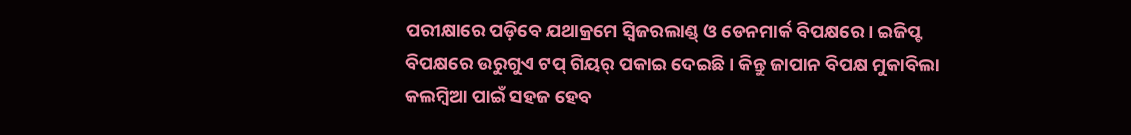ପରୀକ୍ଷାରେ ପଡ଼ିବେ ଯଥାକ୍ରମେ ସ୍ୱିଜରଲାଣ୍ଡ୍‌ ଓ ଡେନମାର୍କ ବିପକ୍ଷରେ। ଇଜିପ୍ଟ ବିପକ୍ଷରେ ଉରୁଗୁଏ ଟପ୍‌ ଗିୟର୍‌ ପକାଇ ଦେଇଛି। କିନ୍ତୁ ଜାପାନ ବିପକ୍ଷ ମୁକାବିଲା କଲମ୍ବିଆ ପାଇଁ ସହଜ ହେବ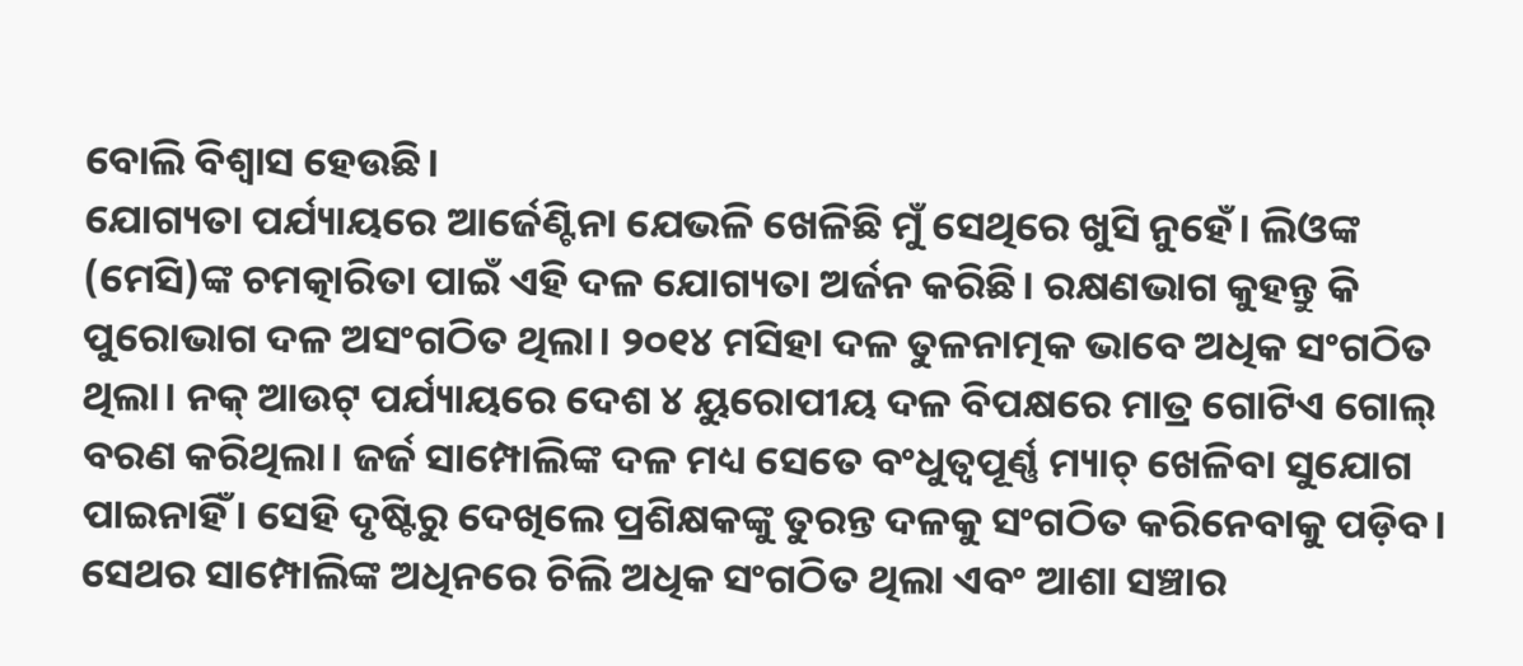ବୋଲି ବିଶ୍ୱାସ ହେଉଛି।
ଯୋଗ୍ୟତା ପର୍ଯ୍ୟାୟରେ ଆର୍ଜେଣ୍ଟିନା ଯେଭଳି ଖେଳିଛି ମୁଁ ସେଥିରେ ଖୁସି ନୁହେଁ। ଲିଓଙ୍କ (ମେସି)ଙ୍କ ଚମତ୍କାରିତା ପାଇଁ ଏହି ଦଳ ଯୋଗ୍ୟତା ଅର୍ଜନ କରିଛି। ରକ୍ଷଣଭାଗ କୁହନ୍ତୁ କି ପୁରୋଭାଗ ଦଳ ଅସଂଗଠିତ ଥିଲା। ୨୦୧୪ ମସିହା ଦଳ ତୁଳନାତ୍ମକ ଭାବେ ଅଧିକ ସଂଗଠିତ ଥିଲା। ନକ୍‌ ଆଉଟ୍‌ ପର୍ଯ୍ୟାୟରେ ଦେଶ ୪ ୟୁରୋପୀୟ ଦଳ ବିପକ୍ଷରେ ମାତ୍ର ଗୋଟିଏ ଗୋଲ୍‌ ବରଣ କରିଥିଲା। ଜର୍ଜ ସାମ୍ପୋଲିଙ୍କ ଦଳ ମଧ୍ୟ ସେତେ ବଂଧୁତ୍ୱପୂର୍ଣ୍ଣ ମ୍ୟାଚ୍‌ ଖେଳିବା ସୁଯୋଗ ପାଇନାହିଁ। ସେହି ଦୃଷ୍ଟିରୁ ଦେଖିଲେ ପ୍ରଶିକ୍ଷକଙ୍କୁ ତୁରନ୍ତ ଦଳକୁ ସଂଗଠିତ କରିନେବାକୁ ପଡ଼ିବ। ସେଥର ସାମ୍ପୋଲିଙ୍କ ଅଧିନରେ ଚିଲି ଅଧିକ ସଂଗଠିତ ଥିଲା ଏବଂ ଆଶା ସଞ୍ଚାର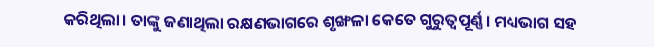କରିଥିଲା। ତାଙ୍କୁ ଜଣାଥିଲା ରକ୍ଷଣଭାଗରେ ଶୃଙ୍ଖଳା କେତେ ଗୁରୁତ୍ୱପୂର୍ଣ୍ଣ। ମଧ୍ୟଭାଗ ସହ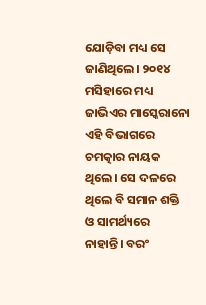ଯୋଡ଼ିବା ମଧ୍ୟ ସେ ଜାଣିଥିଲେ। ୨୦୧୪ ମସିହାରେ ମଧ୍ୟ ଜାଭିଏର ମାସ୍କେରାନୋ ଏହି ବିଭାଗରେ ଚମତ୍କାର ନାୟକ ଥିଲେ। ସେ ଦଳରେ ଥିଲେ ବି ସମାନ ଶକ୍ତି ଓ ସାମର୍ଥ୍ୟରେ ନାହାନ୍ତି। ବରଂ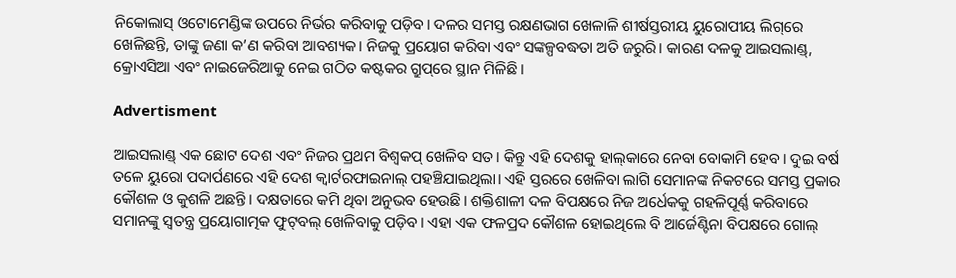ନିକୋଲାସ୍‌ ଓଟୋମେଣ୍ଡିଙ୍କ ଉପରେ ନିର୍ଭର କରିବାକୁ ପଡ଼ିବ। ଦଳର ସମସ୍ତ ରକ୍ଷଣଭାଗ ଖେଳାଳି ଶୀର୍ଷସ୍ତରୀୟ ୟୁରୋପୀୟ ଲିଗ୍‌ରେ ଖେଳିଛନ୍ତି, ତାଙ୍କୁ ଜଣା କ’ଣ କରିବା ଆବଶ୍ୟକ। ନିଜକୁ ପ୍ରୟୋଗ କରିବା ଏବଂ ସଙ୍କଳ୍ପବଦ୍ଧତା ଅତି ଜରୁରି। କାରଣ ଦଳକୁ ଆଇସଲାଣ୍ଡ୍‌, କ୍ରୋଏସିଆ ଏବଂ ନାଇଜେରିଆକୁ ନେଇ ଗଠିତ କଷ୍ଟକର ଗ୍ରୁପ୍‌ରେ ସ୍ଥାନ ମିଳିଛି।

Advertisment

ଆଇସଲାଣ୍ଡ୍‌ ଏକ ଛୋଟ ଦେଶ ଏବଂ ନିଜର ପ୍ରଥମ ବିଶ୍ୱକପ୍‌ ଖେଳିବ ସତ। କିନ୍ତୁ ଏହି ଦେଶକୁ ହାଲ୍‌କାରେ ନେବା ବୋକାମି ହେବ। ଦୁଇ ବର୍ଷ ତଳେ ୟୁରୋ ପଦାର୍ପଣରେ ଏହି ଦେଶ କ୍ୱାର୍ଟରଫାଇନାଲ୍‌ ପହଞ୍ଚିଯାଇଥିଲା। ଏହି ସ୍ତରରେ ଖେଳିବା ଲାଗି ସେମାନଙ୍କ ନିକଟରେ ସମସ୍ତ ପ୍ରକାର କୌଶଳ ଓ କୁଶଳି ଅଛନ୍ତି। ଦକ୍ଷତାରେ କମି ଥିବା ଅନୁଭବ ହେଉଛି। ଶକ୍ତିଶାଳୀ ଦଳ ବିପକ୍ଷରେ ନିଜ ଅର୍ଧେକକୁ ଗହଳିପୂର୍ଣ୍ଣ କରିବାରେ ସମାନଙ୍କୁ ସ୍ୱତନ୍ତ୍ର ପ୍ରୟୋଗାତ୍ମକ ଫୁଟ୍‌ବଲ୍‌ ଖେଳିବାକୁ ପଡ଼ିବ। ଏହା ଏକ ଫଳପ୍ରଦ କୌଶଳ ହୋଇଥିଲେ ବି ଆର୍ଜେଣ୍ଟିନା ବିପକ୍ଷରେ ଗୋଲ୍‌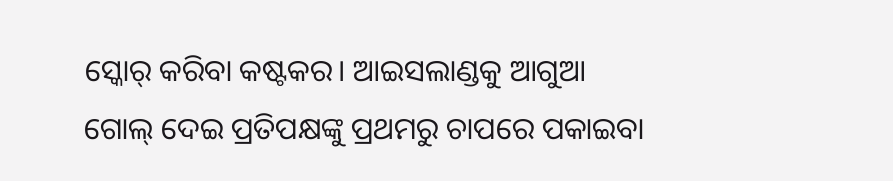ସ୍କୋର୍‌ କରିବା କଷ୍ଟକର। ଆଇସଲାଣ୍ଡକୁ ଆଗୁଆ ଗୋଲ୍‌ ଦେଇ ପ୍ରତିପକ୍ଷଙ୍କୁ ପ୍ରଥମରୁ ଚାପରେ ପକାଇବା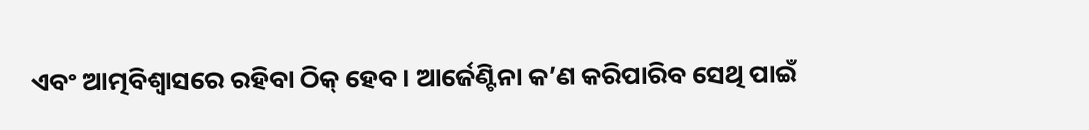ଏବଂ ଆତ୍ମବିଶ୍ୱାସରେ ରହିବା ଠିକ୍‌ ହେବ। ଆର୍ଜେଣ୍ଟିନା କ’ଣ କରିପାରିବ ସେଥି ପାଇଁ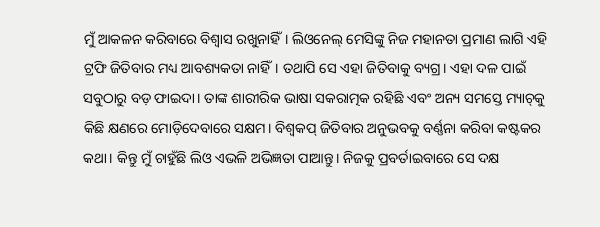ମୁଁ ଆକଳନ କରିବାରେ ବିଶ୍ୱାସ ରଖୁନାହିଁ। ଲିଓନେଲ୍‌ ମେସିଙ୍କୁ ନିଜ ମହାନତା ପ୍ରମାଣ ଲାଗି ଏହି ଟ୍ରଫି ଜିତିବାର ମଧ୍ୟ ଆବଶ୍ୟକତା ନାହିଁ। ତଥାପି ସେ ଏହା ଜିତିବାକୁ ବ୍ୟଗ୍ର। ଏହା ଦଳ ପାଇଁ ସବୁଠାରୁ ବଡ଼ ଫାଇଦା। ତାଙ୍କ ଶାରୀରିକ ଭାଷା ସକରାତ୍ମକ ରହିଛି ଏବଂ ଅନ୍ୟ ସମସ୍ତେ ମ୍ୟାଚ୍‌କୁ କିଛି କ୍ଷଣରେ ମୋଡ଼ିଦେବାରେ ସକ୍ଷମ। ବିଶ୍ୱକପ୍‌ ଜିତିବାର ଅନୁଭବକୁ ବର୍ଣ୍ଣନା କରିବା କଷ୍ଟକର କଥା। କିନ୍ତୁ ମୁଁ ଚାହୁଁଛି ଲିଓ ଏଭଳି ଅଭିଜ୍ଞତା ପାଆନ୍ତୁ। ନିଜକୁ ପ୍ରବର୍ତାଇବାରେ ସେ ଦକ୍ଷ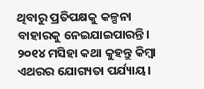ଥିବାରୁ ପ୍ରତିପକ୍ଷକୁ କଳ୍ପନା ବାହାରକୁ ନେଇଯାଇପାରନ୍ତି। ୨୦୧୪ ମସିହା କଥା କୁହନ୍ତୁ କିମ୍ବା ଏଥରର ଯୋଗ୍ୟତା ପର୍ଯ୍ୟାୟ।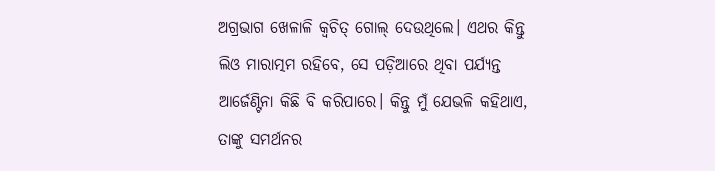ଅଗ୍ରଭାଗ ଖେଳାଳି କ୍ୱଚିତ୍‌ ଗୋଲ୍‌ ଦେଉଥିଲେ। ଏଥର କିନ୍ତୁ ଲିଓ ମାରାତ୍ମମ ରହିବେ, ସେ ପଡ଼ିଆରେ ଥିବା ପର୍ଯ୍ୟନ୍ତ ଆର୍ଜେଣ୍ଟିନା କିଛି ବି କରିପାରେ। କିନ୍ତୁ ମୁଁ ଯେଭଳି କହିଥାଏ, ତାଙ୍କୁ ସମର୍ଥନର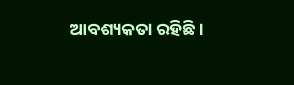ଆବଶ୍ୟକତା ରହିଛି।